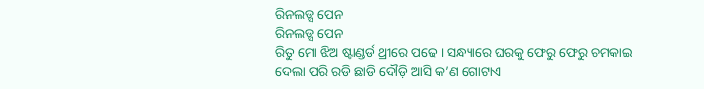ରିନଲଡ୍ସ ପେନ
ରିନଲଡ୍ସ ପେନ
ରିତୁ ମୋ ଝିଅ ଷ୍ଟାଣ୍ଡର୍ଡ ଥ୍ରୀରେ ପଢେ । ସନ୍ଧ୍ୟାରେ ଘରକୁ ଫେରୁ ଫେରୁ ଚମକାଇ ଦେଲା ପରି ରଡି ଛାଡି ଦୌଡ଼ି ଆସି କ’ଣ ଗୋଟାଏ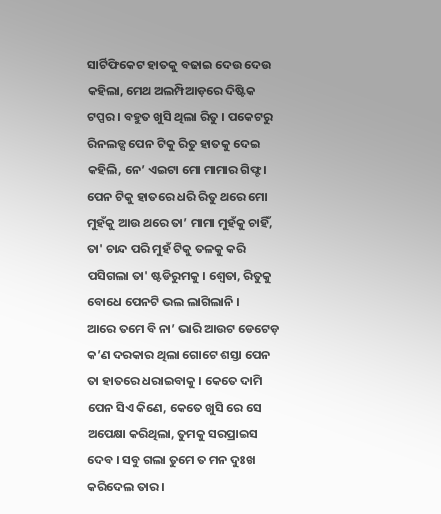ସାର୍ଟିଫିକେଟ ହାତକୁ ବଢାଇ ଦେଉ ଦେଉ କହିଲା, ମେଥ ଅଲମ୍ପିଆଡ଼ରେ ଦିଷ୍ଟିକ ଟପ୍ପର । ବହୁତ ଖୁସି ଥିଲା ରିତୁ । ପକେଟରୁ ରିନଲଡ୍ସ ପେନ ଟିକୁ ରିତୁ ହାତକୁ ଦେଇ କହିଲି, ନେ’ ଏଇଟା ମୋ ମାମାର ଗିଫ୍ଟ ।
ପେନ ଟିକୁ ହାତରେ ଧରି ରିତୁ ଥରେ ମୋ ମୁହଁକୁ ଆଉ ଥରେ ତା’ ମାମା ମୁହଁକୁ ଚାହିଁ, ତା' ଚାନ୍ଦ ପରି ମୁହଁ ଟିକୁ ତଳକୁ କରି ପସିଗଲା ତା' ଷ୍ଟଡିରୁମକୁ । ଶ୍ବେତା, ରିତୁକୁ ବୋଧେ ପେନଟି ଭଲ ଲାଗିଲାନି ।
ଆରେ ତମେ ବି ନା’ ଭାରି ଆଉଟ ଡେଟେଡ଼ କ’ଣ ଦରକାର ଥିଲା ଗୋଟେ ଶସ୍ତା ପେନ ତା ହାତରେ ଧରାଇବାକୁ । କେତେ ଦାମି ପେନ ସିଏ କିଣେ, କେତେ ଖୁସି ରେ ସେ ଅପେକ୍ଷା କରିଥିଲା, ତୁମକୁ ସରପ୍ରାଇସ ଦେବ । ସବୁ ଗଲା ତୁମେ ତ ମନ ଦୁଃଖ କରିଦେଲ ତାର ।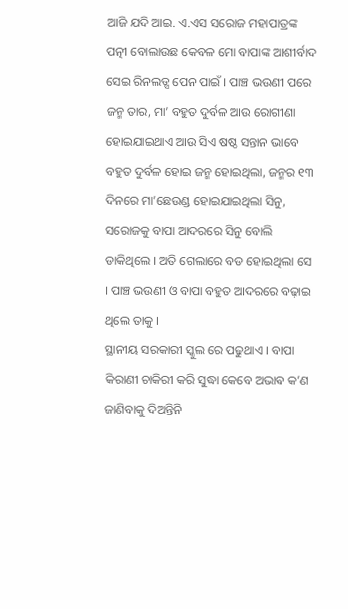ଆଜି ଯଦି ଆଇ. ଏ.ଏସ ସରୋଜ ମହାପାତ୍ରଙ୍କ ପତ୍ନୀ ବୋଲାଉଛ କେବଳ ମୋ ବାପାଙ୍କ ଆଶୀର୍ବାଦ ସେଇ ରିନଲଡ୍ସ ପେନ ପାଇଁ । ପାଞ୍ଚ ଭଉଣୀ ପରେ ଜନ୍ମ ତାର, ମା’ ବହୁତ ଦୁର୍ବଳ ଆଉ ରୋଗୀଣା ହୋଇଯାଇଥାଏ ଆଉ ସିଏ ଷଷ୍ଠ ସନ୍ତାନ ଭାବେ ବହୁତ ଦୁର୍ବଳ ହୋଇ ଜନ୍ମ ହୋଇଥିଲା, ଜନ୍ମର ୧୩ ଦିନରେ ମା’ଛେଉଣ୍ଡ ହୋଇଯାଇଥିଲା ସିନୁ, ସରୋଜକୁ ବାପା ଆଦରରେ ସିନୁ ବୋଲି ଡାକିଥିଲେ । ଅତି ଗେଲାରେ ବଡ ହୋଇଥିଲା ସେ । ପାଞ୍ଚ ଭଉଣୀ ଓ ବାପା ବହୁତ ଆଦରରେ ବଢ଼ାଇ ଥିଲେ ତାକୁ ।
ସ୍ଥାନୀୟ ସରକାରୀ ସ୍କୁଲ ରେ ପଢୁଥାଏ । ବାପା କିରାଣୀ ଚାକିରୀ କରି ସୁଦ୍ଧା କେବେ ଅଭାଵ କ’ଣ ଜାଣିବାକୁ ଦିଅନ୍ତିନି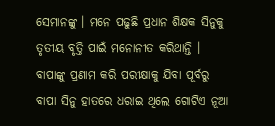ସେମାନଙ୍କୁ । ମନେ ପଢୁଛି ପ୍ରଧାନ ଶିକ୍ଷକ ସିନୁକୁ ତୃତୀୟ ବୃତ୍ତି ପାଇଁ ମନୋନୀତ କରିଥାନ୍ତି । ବାପାଙ୍କୁ ପ୍ରଣାମ କରି ପରୀକ୍ଷାକୁ ଯିବା ପୂର୍ବରୁ ବାପା ସିନୁ ହାତରେ ଧରାଇ ଥିଲେ ଗୋଟିଏ ନୂଆ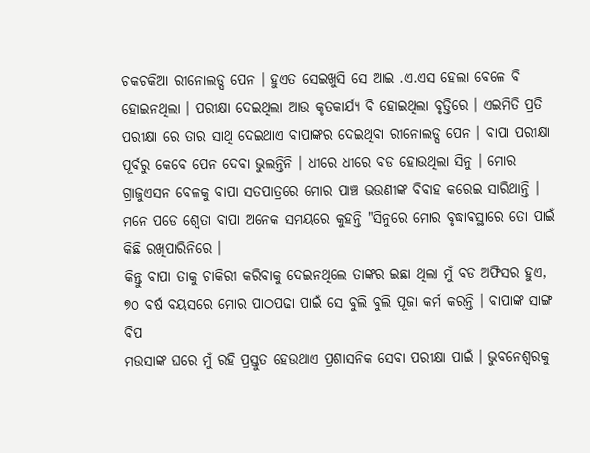ଚକଚକିଆ ରୀନୋଲଡ୍ସ ପେନ । ହୁଏତ ସେଇଖୁସି ସେ ଆଇ .ଏ.ଏସ ହେଲା ବେଳେ ବି ହୋଇନଥିଲା । ପରୀକ୍ଷା ଦେଇଥିଲା ଆଉ କୃତକାର୍ଯ୍ୟ ବି ହୋଇଥିଲା ବୃତ୍ତିରେ । ଏଇମିତି ପ୍ରତି ପରୀକ୍ଷା ରେ ତାର ସାଥି ଦେଇଥାଏ ବାପାଙ୍କର ଦେଇଥିବା ରୀନୋଲଡ୍ସ ପେନ । ବାପା ପରୀକ୍ଷା ପୂର୍ବରୁ କେବେ ପେନ ଦେବା ଭୁଲନ୍ତିନି । ଧୀରେ ଧୀରେ ବଡ ହୋଉଥିଲା ସିନୁ । ମୋର ଗ୍ରାଜୁଏସନ ବେଳକୁ ବାପା ସତପାତ୍ରରେ ମୋର ପାଞ୍ଚ ଭଉଣୀଙ୍କ ବିବାହ କରେଇ ସାରିଥାନ୍ତି । ମନେ ପଡେ ଶ୍ୱେତା ବାପା ଅନେକ ସମୟରେ କୁହନ୍ତି "ସିନୁରେ ମୋର ବୃଦ୍ଧାଵସ୍ଥାରେ ତୋ ପାଇଁ କିଛି ରଖିପାରିନିରେ ।
କିନ୍ତୁ ବାପା ତାକୁ ଚାକିରୀ କରିବାକୁ ଦେଇନଥିଲେ ତାଙ୍କର ଇଛା ଥିଲା ମୁଁ ବଡ ଅଫିସର ହୁଏ, ୭୦ ବର୍ଷ ବୟସରେ ମୋର ପାଠପଢା ପାଇଁ ସେ ବୁଲି ବୁଲି ପୂଜା କର୍ମ କରନ୍ତି । ବାପାଙ୍କ ସାଙ୍ଗ ବିପ
ମଉସାଙ୍କ ଘରେ ମୁଁ ରହି ପ୍ରସ୍ତୁତ ହେଉଥାଏ ପ୍ରଶାସନିକ ସେବା ପରୀକ୍ଷା ପାଇଁ । ଭୁବନେଶ୍ବରକୁ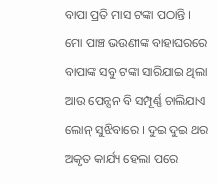ବାପା ପ୍ରତି ମାସ ଟଙ୍କା ପଠାନ୍ତି । ମୋ ପାଞ୍ଚ ଭଉଣୀଙ୍କ ବାହାଘରରେ ବାପାଙ୍କ ସବୁ ଟଙ୍କା ସାରିଯାଇ ଥିଲା ଆଉ ପେନ୍ସନ ବି ସମ୍ପୂର୍ଣ୍ଣ ଚାଲିଯାଏ ଲୋନ୍ ସୁଝିବାରେ । ଦୁଇ ଦୁଇ ଥର ଅକୃତ କାର୍ଯ୍ୟ ହେଲା ପରେ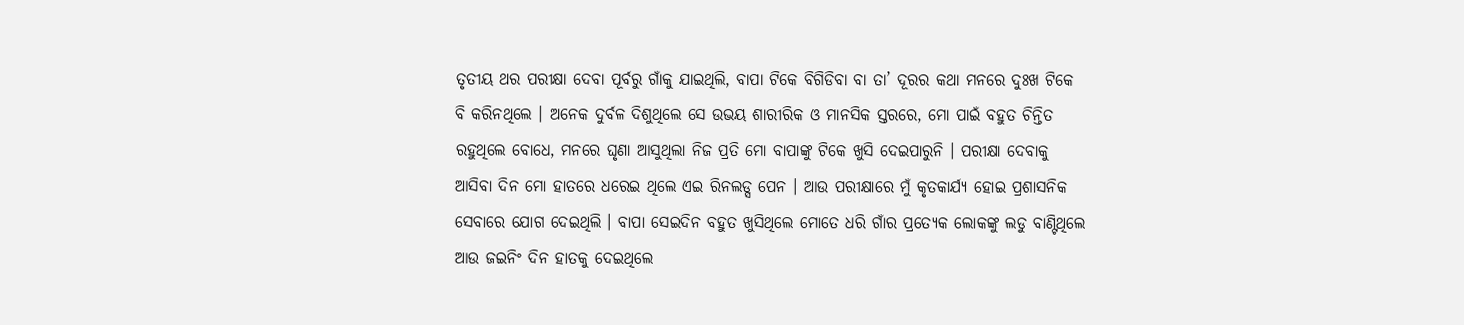ତୃତୀୟ ଥର ପରୀକ୍ଷା ଦେବା ପୂର୍ବରୁ ଗାଁକୁ ଯାଇଥିଲି, ବାପା ଟିକେ ବିଗିଡିବା ବା ତା’ ଦୂରର କଥା ମନରେ ଦୁଃଖ ଟିକେ ବି କରିନଥିଲେ । ଅନେକ ଦୁର୍ବଳ ଦିଶୁଥିଲେ ସେ ଉଭୟ ଶାରୀରିକ ଓ ମାନସିକ ସ୍ତରରେ, ମୋ ପାଇଁ ବହୁତ ଚିନ୍ତିତ ରହୁଥିଲେ ବୋଧେ, ମନରେ ଘୃଣା ଆସୁଥିଲା ନିଜ ପ୍ରତି ମୋ ବାପାଙ୍କୁ ଟିକେ ଖୁସି ଦେଇପାରୁନି । ପରୀକ୍ଷା ଦେବାକୁ ଆସିବା ଦିନ ମୋ ହାତରେ ଧରେଇ ଥିଲେ ଏଇ ରିନଲଡ୍ସ ପେନ । ଆଉ ପରୀକ୍ଷାରେ ମୁଁ କୃତକାର୍ଯ୍ୟ ହୋଇ ପ୍ରଶାସନିକ ସେବାରେ ଯୋଗ ଦେଇଥିଲି । ବାପା ସେଇଦିନ ବହୁତ ଖୁସିଥିଲେ ମୋତେ ଧରି ଗାଁର ପ୍ରତ୍ୟେକ ଲୋକଙ୍କୁ ଲଡୁ ବାଣ୍ଟିଥିଲେ ଆଉ ଜଇନିଂ ଦିନ ହାତକୁ ଦେଇଥିଲେ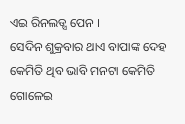ଏଇ ରିନଲଡ୍ସ ପେନ ।
ସେଦିନ ଶୁକ୍ରବାର ଥାଏ ବାପାଙ୍କ ଦେହ କେମିତି ଥିବ ଭାବି ମନଟା କେମିତି ଗୋଳେଇ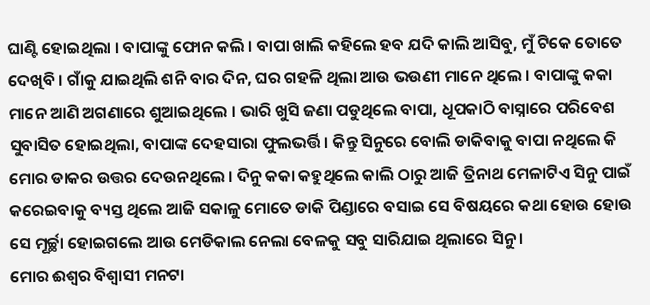ଘାଣ୍ଟି ହୋଇଥିଲା । ବାପାଙ୍କୁ ଫୋନ କଲି । ବାପା ଖାଲି କହିଲେ ହବ ଯଦି କାଲି ଆସିବୁ, ମୁଁ ଟିକେ ତୋତେ ଦେଖିବି । ଗାଁକୁ ଯାଇଥିଲି ଶନି ବାର ଦିନ, ଘର ଗହଳି ଥିଲା ଆଉ ଭଉଣୀ ମାନେ ଥିଲେ । ବାପାଙ୍କୁ କକା ମାନେ ଆଣି ଅଗଣାରେ ଶୁଆଇଥିଲେ । ଭାରି ଖୁସି ଜଣା ପଡୁଥିଲେ ବାପା, ଧୂପକାଠି ବାସ୍ନାରେ ପରିବେଶ ସୁବାସିତ ହୋଇଥିଲା, ବାପାଙ୍କ ଦେହସାରା ଫୁଲଭର୍ତ୍ତି । କିନ୍ତୁ ସିନୁରେ ବୋଲି ଡାକିବାକୁ ବାପା ନଥିଲେ କି ମୋର ଡାକର ଉତ୍ତର ଦେଉନଥିଲେ । ଦିନୁ କକା କହୁଥିଲେ କାଲି ଠାରୁ ଆଜି ତ୍ରିନାଥ ମେଳାଟିଏ ସିନୁ ପାଇଁ କରେଇବାକୁ ବ୍ୟସ୍ତ ଥିଲେ ଆଜି ସକାଳୁ ମୋତେ ଡାକି ପିଣ୍ଡାରେ ବସାଇ ସେ ବିଷୟରେ କଥା ହୋଉ ହୋଉ ସେ ମୂର୍ଚ୍ଛା ହୋଇଗଲେ ଆଉ ମେଡିକାଲ ନେଲା ବେଳକୁ ସବୁ ସାରିଯାଇ ଥିଲାରେ ସିନୁ ।
ମୋର ଈଶ୍ୱର ବିଶ୍ୱାସୀ ମନଟା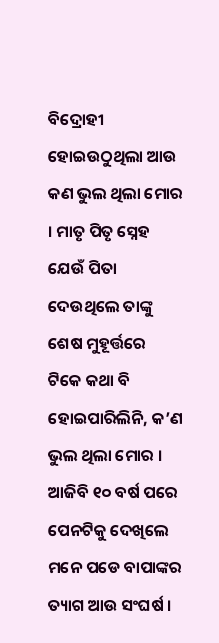ବିଦ୍ରୋହୀ ହୋଇଉଠୁଥିଲା ଆଉ କଣ ଭୁଲ ଥିଲା ମୋର । ମାତୃ ପିତୃ ସ୍ନେହ ଯେଉଁ ପିତା ଦେଉଥିଲେ ତାଙ୍କୁ ଶେଷ ମୁହୂର୍ତ୍ତରେ ଟିକେ କଥା ବି ହୋଇପାରିଲିନି, କ’ଣ ଭୁଲ ଥିଲା ମୋର । ଆଜିବି ୧୦ ବର୍ଷ ପରେ ପେନଟିକୁ ଦେଖିଲେ ମନେ ପଡେ ବାପାଙ୍କର ତ୍ୟାଗ ଆଉ ସଂଘର୍ଷ ।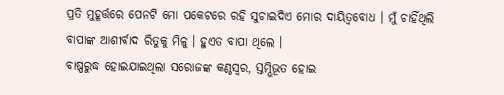ପ୍ରତି ମୁହୂର୍ତ୍ତରେ ପେନଟି ମୋ ପକେଟରେ ରହି ସୁଚାଇଦିଏ ମୋର ଦାୟିତ୍ୱବୋଧ । ମୁଁ ଚାହିଁଥିଲି ବାପାଙ୍କ ଆଶୀର୍ବାଦ ରିତୁକୁ ମିଳୁ । ହୁଏତ ବାପା ଥିଲେ ।
ବାଷ୍ପରୁଦ୍ଧ ହୋଇଯାଇଥିଲା ସରୋଜଙ୍କ କଣ୍ଠସ୍ୱର, ସ୍ତମ୍ଭିଭୂତ ହୋଇ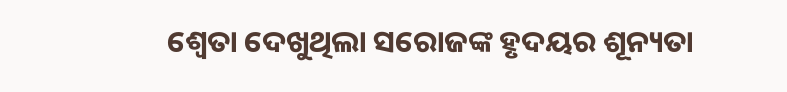ଶ୍ୱେତା ଦେଖୁଥିଲା ସରୋଜଙ୍କ ହୃଦୟର ଶୂନ୍ୟତା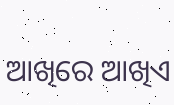ଆଖିରେ ଆଖିଏ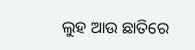ଲୁହ ଆଉ ଛାତିରେ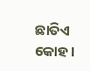ଛାତିଏ କୋହ ।